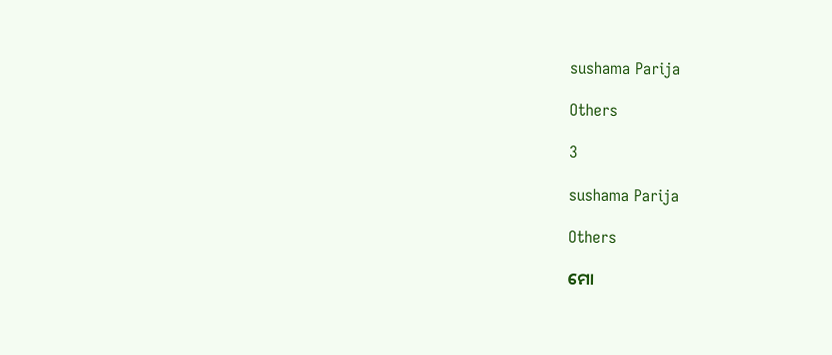sushama Parija

Others

3

sushama Parija

Others

ମୋ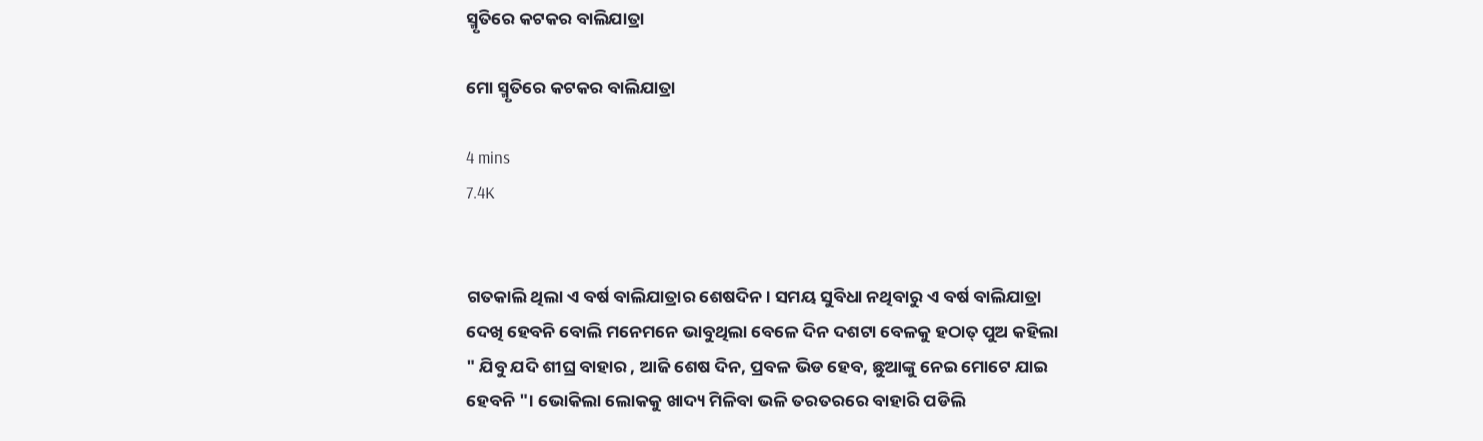ସ୍ମୃତିରେ କଟକର ବାଲିଯାତ୍ରା

ମୋ ସ୍ମୃତିରେ କଟକର ବାଲିଯାତ୍ରା

4 mins
7.4K


ଗତକାଲି ଥିଲା ଏ ବର୍ଷ ବାଲିଯାତ୍ରାର ଶେଷଦିନ। ସମୟ ସୁବିଧା ନଥିବାରୁ ଏ ବର୍ଷ ବାଲିଯାତ୍ରା ଦେଖି ହେବନି ବୋଲି ମନେମନେ ଭାବୁଥିଲା ବେଳେ ଦିନ ଦଶଟା ବେଳକୁ ହଠାତ୍ ପୁଅ କହିଲା " ଯିବୁ ଯଦି ଶୀଘ୍ର ବାହାର , ଆଜି ଶେଷ ଦିନ, ପ୍ରବଳ ଭିଡ ହେବ, ଛୁଆଙ୍କୁ ନେଇ ମୋଟେ ଯାଇ ହେବନି "। ଭୋକିଲା ଲୋକକୁ ଖାଦ୍ୟ ମିଳିବା ଭଳି ତରତରରେ ବାହାରି ପଡିଲି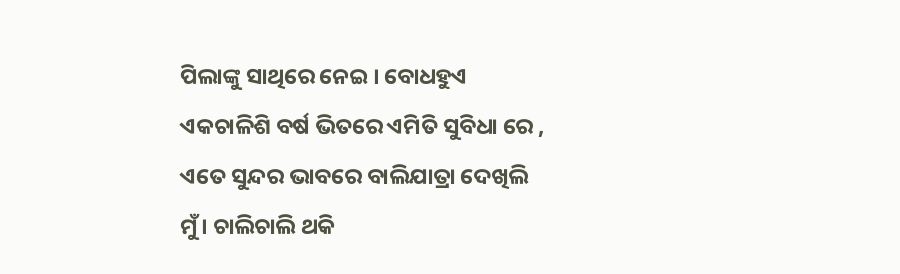ପିଲାଙ୍କୁ ସାଥିରେ ନେଇ । ବୋଧହୁଏ ଏକଚାଳିଶି ବର୍ଷ ଭିତରେ ଏମିତି ସୁବିଧା ରେ , ଏତେ ସୁନ୍ଦର ଭାବରେ ବାଲିଯାତ୍ରା ଦେଖିଲି ମୁଁ। ଚାଲିଚାଲି ଥକି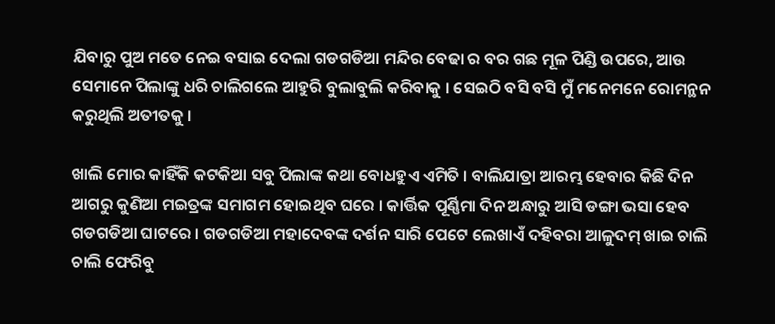ଯିବାରୁ ପୁଅ ମତେ ନେଇ ବସାଇ ଦେଲା ଗଡଗଡିଆ ମନ୍ଦିର ବେଢା ର ବର ଗଛ ମୂଳ ପିଣ୍ଡି ଉପରେ, ଆଉ ସେମାନେ ପିଲାଙ୍କୁ ଧରି ଚାଲିଗଲେ ଆହୁରି ବୁଲାବୁଲି କରିବାକୁ । ସେଇଠି ବସି ବସି ମୁଁ ମନେମନେ ରୋମନ୍ଥନ କରୁଥିଲି ଅତୀତକୁ ।

ଖାଲି ମୋର କାହିଁକି କଟକିଆ ସବୁ ପିଲାଙ୍କ କଥା ବୋଧହୁଏ ଏମିତି । ବାଲିଯାତ୍ରା ଆରମ୍ଭ ହେବାର କିଛି ଦିନ ଆଗରୁ କୁଣିଆ ମଇତ୍ରଙ୍କ ସମାଗମ ହୋଇଥିବ ଘରେ । କାର୍ତ୍ତିକ ପୂର୍ଣ୍ଣିମା ଦିନ ଅନ୍ଧାରୁ ଆସି ଡଙ୍ଗା ଭସା ହେବ ଗଡଗଡିଆ ଘାଟରେ । ଗଡଗଡିଆ ମହାଦେବଙ୍କ ଦର୍ଶନ ସାରି ପେଟେ ଲେଖାଏଁ ଦହିବରା ଆଳୁଦମ୍ ଖାଇ ଚାଲି ଚାଲି ଫେରିବୁ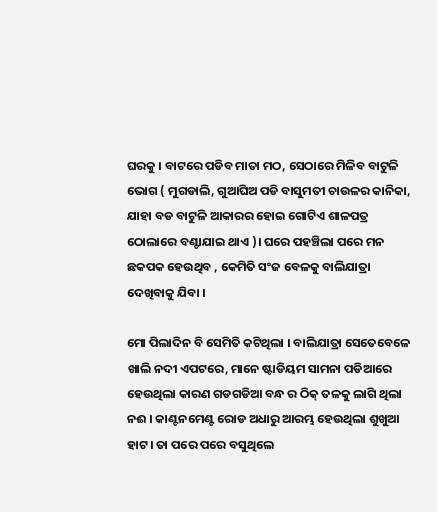ଘରକୁ । ବାଟରେ ପଡିବ ମାତା ମଠ, ସେଠାରେ ମିଳିବ ବାଟୁଳି ଭୋଗ ( ମୁଗଡାଲି, ଗୁଆଘିଅ ପଡି ବାସୁମତୀ ଚାଉଳର କାନିକା, ଯାହା ବଡ ବାଟୁଳି ଆକାରର ହୋଇ ଗୋଟିଏ ଶାଳପତ୍ର ଠୋଲାରେ ବଣ୍ଟାଯାଇ ଥାଏ )। ଘରେ ପହଞ୍ଚିଲା ପରେ ମନ ଛକପକ ହେଉଥିବ , କେମିତି ସଂଜ ବେଳକୁ ବାଲିଯାତ୍ରା ଦେଖିବାକୁ ଯିବା ।

ମୋ ପିଲାଦିନ ବି ସେମିତି କଟିଥିଲା । ବାଲିଯାତ୍ରା ସେତେବେଳେ ଖାଲି ନଦୀ ଏପଟରେ, ମାନେ ଷ୍ଟାଡିୟମ ସାମନା ପଡିଆରେ ହେଉଥିଲା କାରଣ ଗଡଗଡିଆ ବନ୍ଧ ର ଠିକ୍ ତଳକୁ ଲାଗି ଥିଲା ନଈ । କାଣ୍ଟନମେଣ୍ଟ ରୋଡ ଅଧାରୁ ଆରମ୍ଭ ହେଉଥିଲା ଶୁଖୁଆ ହାଟ। ତା ପରେ ପରେ ବସୁଥିଲେ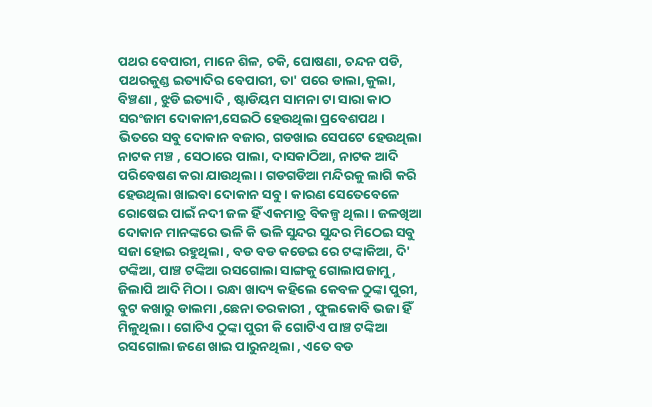ପଥର ବେପାରୀ, ମାନେ ଶିଳ, ଚକି, ଘୋଷଣା, ଚନ୍ଦନ ପଡି, ପଥରକୁଣ୍ଡ ଇତ୍ୟାଦିର ବେପାରୀ, ତା' ପରେ ଡାଲା,କୁଲା, ବିଞ୍ଚଣା , ଝୁଡି ଇତ୍ୟାଦି , ଷ୍ଟାଡିୟମ ସାମନା ଟା ସାରା କାଠ ସରଂଜାମ ଦୋକାନୀ,ସେଇଠି ହେଉଥିଲା ପ୍ରବେଶପଥ । ଭିତରେ ସବୁ ଦୋକାନ ବଜାର, ଗଡଖାଇ ସେପଟେ ହେଉଥିଲା ନାଟକ ମଞ୍ଚ , ସେଠାରେ ପାଲା, ଦାସକାଠିଆ, ନାଟକ ଆଦି ପରିବେଷଣ କରା ଯାଉଥିଲା । ଗଡଗଡିଆ ମନ୍ଦିରକୁ ଲାଗି କରି ହେଉଥିଲା ଖାଇବା ଦୋକାନ ସବୁ । କାରଣ ସେତେବେଳେ ରୋଷେଇ ପାଇଁ ନଦୀ ଜଳ ହିଁ ଏକମାତ୍ର ବିକଳ୍ପ ଥିଲା । ଜଳଖିଆ ଦୋକାନ ମାନଙ୍କରେ ଭଳି କି ଭଳି ସୁନ୍ଦର ସୁନ୍ଦର ମିଠେଇ ସବୁ ସଜା ହୋଇ ରହୁଥିଲା , ବଡ ବଡ କଡେଇ ରେ ଟଙ୍କାକିଆ, ଦି' ଟଙ୍କିଆ, ପାଞ୍ଚ ଟଙ୍କିଆ ରସଗୋଲା ସାଙ୍ଗକୁ ଗୋଲାପଜାମୁ, ଜିଲାପି ଆଦି ମିଠା । ରନ୍ଧା ଖାଦ୍ୟ କହିଲେ କେବଳ ଠୁଙ୍କା ପୁରୀ, ବୁଟ କଖାରୁ ଡାଲମା ,ଛେନା ତରକାରୀ , ଫୁଲକୋବି ଭଜା ହିଁ ମିଳୁଥିଲା । ଗୋଟିଏ ଠୁଙ୍କା ପୁରୀ କି ଗୋଟିଏ ପାଞ୍ଚ ଟଙ୍କିଆ ରସଗୋଲା ଜଣେ ଖାଇ ପାରୁନଥିଲା , ଏତେ ବଡ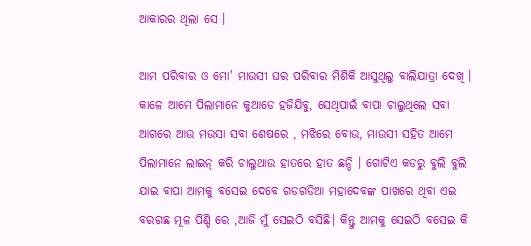ଆକାରର ଥିଲା ସେ ।

ଆମ ପରିବାର ଓ ମୋ' ମାଉସୀ ଘର ପରିବାର ମିଶିକି ଆସୁଥିଲୁ ବାଲିଯାତ୍ରା ଦେଖି । କାଳେ ଆମେ ପିଲାମାନେ କୁଆଡେ ହଜିଯିବୁ, ସେଥିପାଇଁ ବାପା ଚାଲୁଥିଲେ ସବା ଆଗରେ ଆଉ ମଉସା ସବା ଶେଷରେ , ମଝିରେ ବୋଉ, ମାଉସୀ ସହିତ ଆମେ ପିଲାମାନେ ଲାଇନ୍ କରି ଚାଲୁଥାଉ ହାତରେ ହାତ ଛନ୍ଦି । ଗୋଟିଏ କଡରୁ ବୁଲି ବୁଲି ଯାଇ ବାପା ଆମକୁ ବସେଇ ଦେବେ ଗଡଗଡିଆ ମହାଦେବଙ୍କ ପାଖରେ ଥିବା ଏଇ ବରଗଛ ମୂଳ ପିଣ୍ଡି ରେ ,ଆଜି ମୁଁ ସେଇଠି ବସିଛି। କିନ୍ତୁ ଆମକୁ ସେଇଠି ବସେଇ କି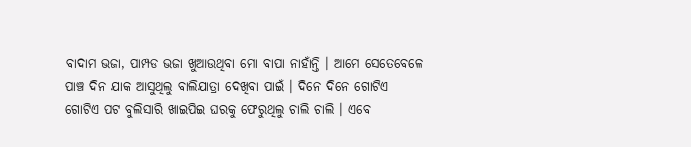ବାଦାମ ଭଜା, ପାମ୍ପଡ ଭଜା ଖୁଆଉଥିବା ମୋ ବାପା ନାହାଁନ୍ତି । ଆମେ ସେତେବେଳେ ପାଞ୍ଚ ଦିନ ଯାକ ଆସୁଥିଲୁ ବାଲିଯାତ୍ରା ଦେଖିବା ପାଇଁ । ଦିନେ ଦିନେ ଗୋଟିଏ ଗୋଟିଏ ପଟ ବୁଲିସାରି ଖାଇପିଇ ଘରକୁ ଫେରୁଥିଲୁ ଚାଲି ଚାଲି । ଏବେ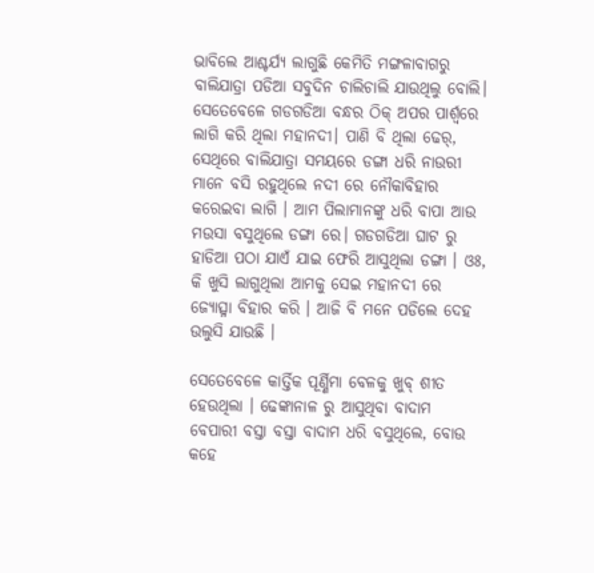ଭାବିଲେ ଆଶ୍ଚର୍ଯ୍ୟ ଲାଗୁଛି କେମିତି ମଙ୍ଗଳାବାଗରୁ ବାଲିଯାତ୍ରା ପଡିଆ ସବୁଦିନ ଚାଲିଚାଲି ଯାଉଥିଲୁ ବୋଲି। ସେତେବେଳେ ଗଡଗଡିଆ ବନ୍ଧର ଠିକ୍ ଅପର ପାର୍ଶ୍ଵରେ ଲାଗି କରି ଥିଲା ମହାନଦୀ। ପାଣି ବି ଥିଲା ଢେର୍, ସେଥିରେ ବାଲିଯାତ୍ରା ସମୟରେ ଡଙ୍ଗା ଧରି ନାଉରୀ ମାନେ ବସି ରହୁଥିଲେ ନଦୀ ରେ ନୌକାବିହାର କରେଇବା ଲାଗି । ଆମ ପିଲାମାନଙ୍କୁ ଧରି ବାପା ଆଉ ମଉସା ବସୁଥିଲେ ଡଙ୍ଗା ରେ। ଗଡଗଡିଆ ଘାଟ ରୁ ହାଡିଆ ପଠା ଯାଏଁ ଯାଇ ଫେରି ଆସୁଥିଲା ଡଙ୍ଗା । ଓଃ, କି ଖୁସି ଲାଗୁଥିଲା ଆମକୁ ସେଇ ମହାନଦୀ ରେ ଜ୍ୟୋତ୍ସ୍ନା ବିହାର କରି । ଆଜି ବି ମନେ ପଡିଲେ ଦେହ ଉଲୁସି ଯାଉଛି ।

ସେତେବେଳେ କାର୍ତ୍ତିକ ପୂର୍ଣ୍ଣିମା ବେଳକୁ ଖୁବ୍ ଶୀତ ହେଉଥିଲା । ଢେଙ୍କାନାଳ ରୁ ଆସୁଥିବା ବାଦାମ ବେପାରୀ ବସ୍ତା ବସ୍ତା ବାଦାମ ଧରି ବସୁଥିଲେ, ବୋଉ କହେ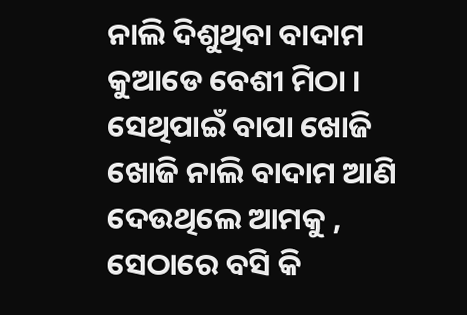ନାଲି ଦିଶୁଥିବା ବାଦାମ କୁଆଡେ ବେଶୀ ମିଠା । ସେଥିପାଇଁ ବାପା ଖୋଜି ଖୋଜି ନାଲି ବାଦାମ ଆଣି ଦେଉଥିଲେ ଆମକୁ , ସେଠାରେ ବସି କି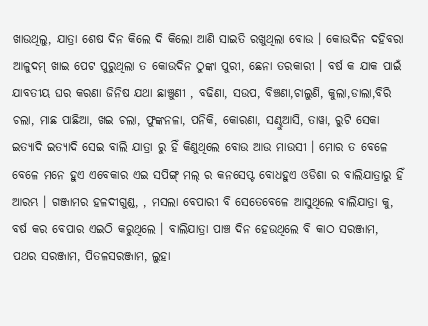ଖାଉଥିଲୁ, ଯାତ୍ରା ଶେଷ ଦିନ କିଲେ ଦି କିଲୋ ଆଣି ସାଇତି ରଖୁଥିଲା ବୋଉ । କୋଉଦିନ ଦହିବରା ଆଳୁଦମ୍ ଖାଇ ପେଟ ପୁରୁଥିଲା ତ କୋଉଦିନ ଠୁଙ୍କା ପୁରୀ, ଛେନା ତରକାରୀ । ବର୍ଷ କ ଯାକ ପାଇଁ ଯାବତୀୟ ଘର କରଣା ଜିନିଷ ଯଥା ଛାଞ୍ଚୁଣୀ , ବଢିଣା, ସଉପ, ବିଞ୍ଚଣା,ଚାଲୁଣି, କୁଲା,ଡାଲା,ବିରି ଚଲା, ମାଛ ପାଛିଆ, ଖଇ ଚଲା, ଫୁଙ୍କନଳା, ପନିକି, କୋରଣା, ସଣ୍ଢୁଆସି, ତାୱା, ରୁଟି ସେକା ଇତ୍ୟାଦି ଇତ୍ୟାଦି ସେଇ ବାଲି ଯାତ୍ରା ରୁ ହିଁ କିଣୁଥିଲେ ବୋଉ ଆଉ ମାଉସୀ । ମୋର ତ ବେଳେ ବେଳେ ମନେ ହୁଏ ଏବେକାର ଏଇ ସପିଙ୍ଗ୍ ମଲ୍ ର କନସେପ୍ଟ ବୋଧହୁଏ ଓଡିଶା ର ବାଲିଯାତ୍ରାରୁ ହିଁ ଆରମ୍ଭ । ଗଞ୍ଜାମର ହଳଦୀଗୁଣ୍ଡ, , ମସଲା ବେପାରୀ ବି ସେତେବେଳେ ଆସୁଥିଲେ ବାଲିଯାତ୍ରା କୁ, ବର୍ଷ କର ବେପାର ଏଇଠି କରୁଥିଲେ । ବାଲିଯାତ୍ରା ପାଞ୍ଚ ଦିନ ହେଉଥିଲେ ବି କାଠ ସରଞ୍ଜାମ, ପଥର ସରଞ୍ଜାମ, ପିତଳସରଞ୍ଜାମ, ଲୁହା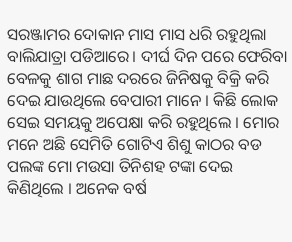ସରଞ୍ଜାମର ଦୋକାନ ମାସ ମାସ ଧରି ରହୁଥିଲା ବାଲିଯାତ୍ରା ପଡିଆରେ। ଦୀର୍ଘ ଦିନ ପରେ ଫେରିବା ବେଳକୁ ଶାଗ ମାଛ ଦରରେ ଜିନିଷକୁ ବିକ୍ରି କରି ଦେଇ ଯାଉଥିଲେ ବେପାରୀ ମାନେ । କିଛି ଲୋକ ସେଇ ସମୟକୁ ଅପେକ୍ଷା କରି ରହୁଥିଲେ । ମୋର ମନେ ଅଛି ସେମିତି ଗୋଟିଏ ଶିଶୁ କାଠର ବଡ ପଲଙ୍କ ମୋ ମଉସା ତିନିଶହ ଟଙ୍କା ଦେଇ କିଣିଥିଲେ । ଅନେକ ବର୍ଷ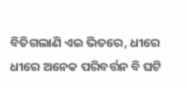ବିତିଗଲାଣି ଏଇ ଭିତରେ, ଧୀରେ ଧୀରେ ଅନେକ ପରିବର୍ତ୍ତନ ବି ଘଟି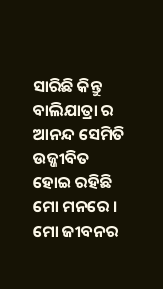ସାରିଛି କିନ୍ତୁ ବାଲିଯାତ୍ରା ର ଆନନ୍ଦ ସେମିତି ଉଜ୍ଜୀବିତ ହୋଇ ରହିଛି ମୋ ମନରେ । ମୋ ଜୀବନର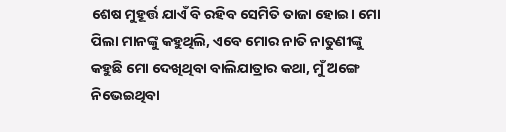ଶେଷ ମୁହୂର୍ତ୍ତ ଯାଏଁ ବି ରହିବ ସେମିତି ତାଜା ହୋଇ। ମୋ ପିଲା ମାନଙ୍କୁ କହୁଥିଲି, ଏବେ ମୋର ନାତି ନାତୁଣୀଙ୍କୁ କହୁଛି ମୋ ଦେଖିଥିବା ବାଲିଯାତ୍ରାର କଥା, ମୁଁ ଅଙ୍ଗେ ନିଭେଇଥିବା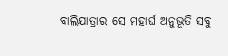ବାଲିଯାତ୍ରାର ସେ ମହାର୍ଘ ଅନୁଭୂତି ସବୁ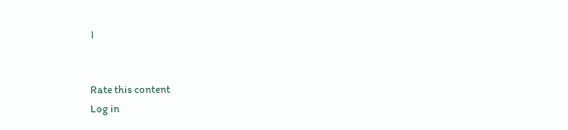।


Rate this content
Log in